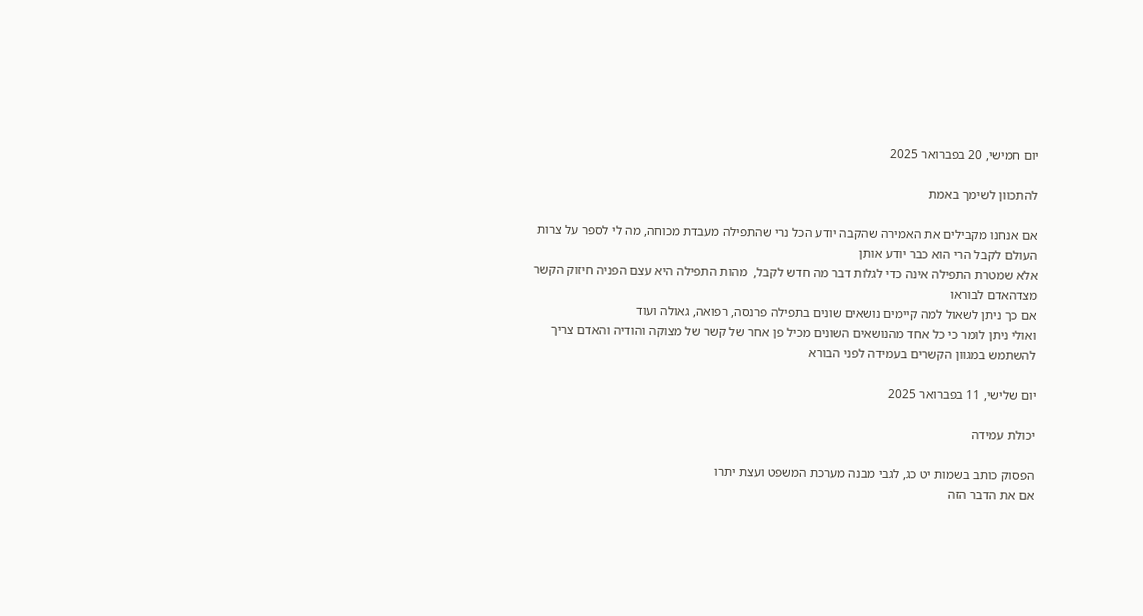יום חמישי, 20 בפברואר 2025

להתכוון לשימך באמת

אם אנחנו מקבילים את האמירה שהקבה יודע הכל נרי שהתפילה מעבדת מכוחה, מה לי לספר על צרות העולם לקבל הרי הוא כבר יודע אותן
אלא שמטרת התפילה אינה כדי לגלות דבר מה חדש לקבל,  מהות התפילה היא עצם הפניה חיזוק הקשר מצדהאדם לבוראו
אם כך ניתן לשאול למה קיימים נושאים שונים בתפילה פרנסה, רפואה, גאולה ועוד
ואולי ניתן לומר כי כל אחד מהנושאים השונים מכיל פן אחר של קשר של מצוקה והודיה והאדם צריך להשתמש במגוון הקשרים בעמידה לפני הבורא

יום שלישי, 11 בפברואר 2025

יכולת עמידה

הפסוק כותב בשמות יט כג, לגבי מבנה מערכת המשפט ועצת יתרו
אם את הדבר הזה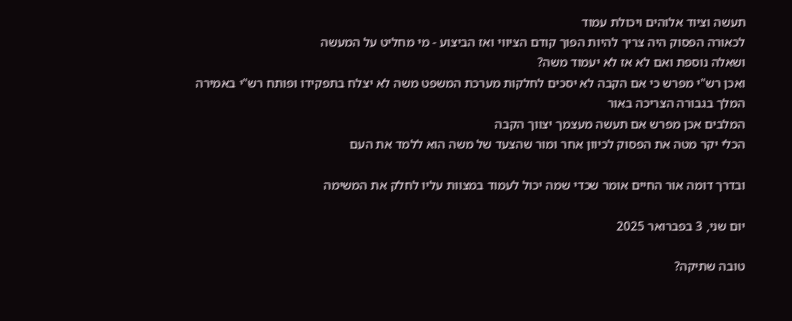תעשה וציוד אלוהים ויכולת עמוד
לכאורה הפסוק היה צריך להיות הפוך קודם הציווי ואז הביצוע - מי מחליט על המעשה
ושאלה נוספת ואם לא אז לא יעמוד משה?
ואכן רש"י מפרש כי אם הקבה לא יסכים לחלקות מערכת המשפט משה לא יצלח בתפקידו ופותח רש"י באמירה המלך בגבורה הצריכה באור
המלבים אכן מפרש אם תעשה מעצמך יצווך הקבה
הכלי יקר מטה את הפסוק לכיוון אחר ומור שהצעד של משה הוא ללמד את העם

ובדרך דומה אור החיים אומר שכדי שמה יכול לעמוד במצוות עליו לחלק את המשימה

יום שני, 3 בפברואר 2025

טובה שתיקה?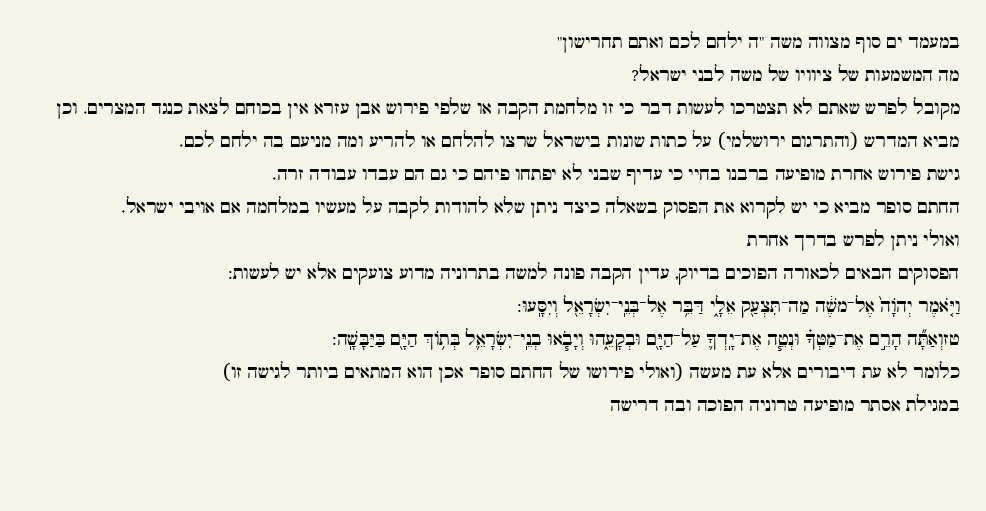במעמד ים סוף מצווה משה "ה ילחם לכם ואתם תחרישון"
מה המשמעות של ציוויו של משה לבני ישראל?
מקובל לפרש שאתם לא תצטרכו לעשות דבר כי זו מלחמת הקבה או שלפי פירוש אבן עזרא אין בכוחם לצאת כנגד המצרים. וכן מביא המדרש (והתרגום ירושלמי) על כתות שונות בישראל שרצו להלחם או להריע ומה מניעם בה ילחם לכם.
גישת פירוש אחרת מופיעה ברבנו בחיי כי עדיף שבני לא יפתחו פיהם כי גם הם עבדו עבודה זרה.
החתם סופר מביא כי יש לקרוא את הפסוק בשאלה כיצד ניתן שלא להודות לקבה על מעשיו במלחמה אם אויבי ישראל.
ואולי ניתן לפרש בדרך אחרת
הפסוקים הבאים לכאורה הפוכים בדיוק, עדין הקבה פונה למשה בתרוניה מדוע צועקים אלא יש לעשות:
וַיֹּ֤אמֶר יְהֹוָה֙ אֶל־משֶׁ֔ה מַה־תִּצְעַ֖ק אֵלָ֑י דַּבֵּ֥ר אֶל־בְּנֵֽי־יִשְׂרָאֵ֖ל וְיִסָּֽעוּ:
טזוְאַתָּ֞ה הָרֵ֣ם אֶת־מַטְּךָ֗ וּנְטֵ֧ה אֶת־יָֽדְךָ֛ עַל־הַיָּ֖ם וּבְקָעֵ֑הוּ וְיָבֹ֧אוּ בְנֵֽי־יִשְׂרָאֵ֛ל בְּת֥וֹךְ הַיָּ֖ם בַּיַּבָּשָֽׁה:
כלומר לא עת דיבורים אלא עת מעשה (ואולי פירושו של החתם סופר אכן הוא המתאים ביותר לגישה זו)
במגילת אסתר מופיעה טרוניה הפוכה ובה דרישה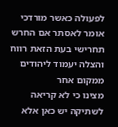לפעולה כאשר מורדכי אומר לאסתר אם החרש תחרישי בעת הזאת רווח והצלה יעמוד ליהודים ממקום אחר
מצינו כי לא קריאה לשתיקה יש כאן אלא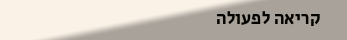קריאה לפעולה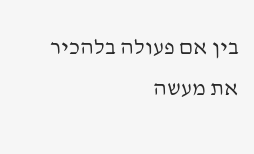בין אם פעולה בלהכיר את מעשה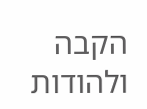הקבה ולהודות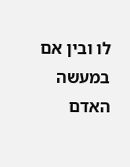לו ובין אם במעשה האדם